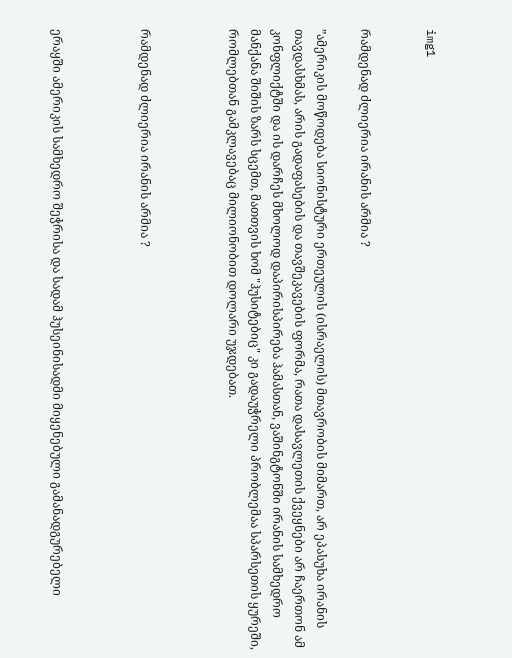img1


რამდენად ძლიერია ირანის არმია ?

”ამერიკის მოწოდება სიონისტური ერთეულის (ისრაელის) მთავრობის მიმართ, არ ეპასუხა ირანის თავდასხმას, არის გადაფასების და თავშეკავების ფორმა, რათა დასავლეთის ქვეყნები არ ჩაერთონ ამ კონფლიქტში და ის დარჩეს მხოლოდ დაპირისპირება ჰამასთან, ვაშინგტონში ირანის სამხედრო მანქანა შიშის ზარს სცემთ, მათთვის ხომ "ჰუსიტებიც" კი გადაუჭრელი პრობლემაა სპარსეთის ყურეში, რომლებთან გამკლავებაც მილიონობით დოლარი უჯდებათ.



რამდენად ძლიერია ირანის არმია ?



ერაყში ამერიკის სამხედრო შეჭრისა და სადამ ჰუსეინისადმი მიყენებული გამანადგურებელი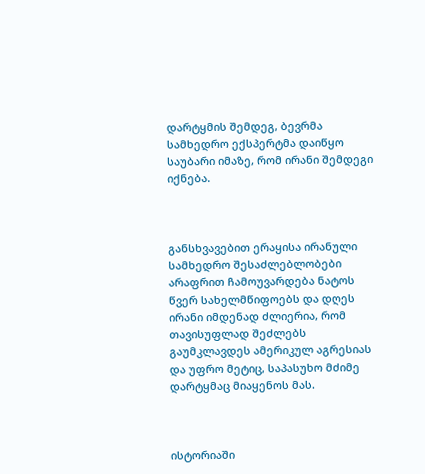დარტყმის შემდეგ, ბევრმა სამხედრო ექსპერტმა დაიწყო საუბარი იმაზე, რომ ირანი შემდეგი იქნება.



განსხვავებით ერაყისა ირანული სამხედრო შესაძლებლობები არაფრით ჩამოუვარდება ნატოს წვერ სახელმწიფოებს და დღეს ირანი იმდენად ძლიერია, რომ თავისუფლად შეძლებს გაუმკლავდეს ამერიკულ აგრესიას და უფრო მეტიც, საპასუხო მძიმე დარტყმაც მიაყენოს მას.



ისტორიაში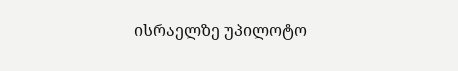ისრაელზე უპილოტო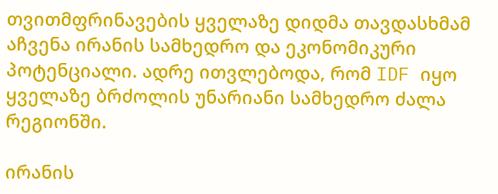თვითმფრინავების ყველაზე დიდმა თავდასხმამ აჩვენა ირანის სამხედრო და ეკონომიკური პოტენციალი. ადრე ითვლებოდა, რომ IDF იყო ყველაზე ბრძოლის უნარიანი სამხედრო ძალა რეგიონში.

ირანის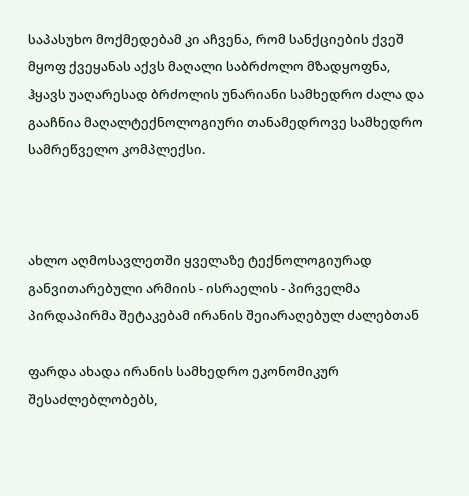საპასუხო მოქმედებამ კი აჩვენა, რომ სანქციების ქვეშ მყოფ ქვეყანას აქვს მაღალი საბრძოლო მზადყოფნა, ჰყავს უაღარესად ბრძოლის უნარიანი სამხედრო ძალა და გააჩნია მაღალტექნოლოგიური თანამედროვე სამხედრო სამრეწველო კომპლექსი.



ახლო აღმოსავლეთში ყველაზე ტექნოლოგიურად განვითარებული არმიის - ისრაელის - პირველმა პირდაპირმა შეტაკებამ ირანის შეიარაღებულ ძალებთან

ფარდა ახადა ირანის სამხედრო ეკონომიკურ შესაძლებლობებს,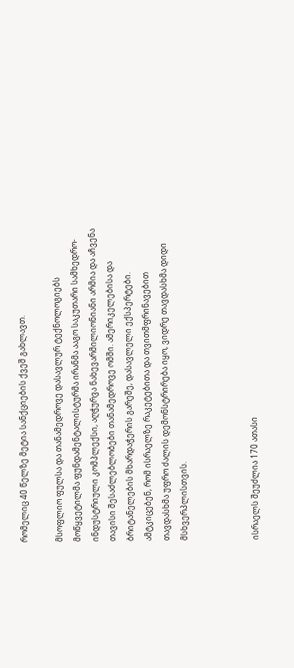რომელიც 40 წელზე მეტია სანქციების ქვეშ გახლავთ.

მსოფლიო ფულსა და თანამედროვე დასავლურ ტექნოლოგიებს მოწყვეტილმა ფუნდამენტალისტურმა ირანმა ააგო საკუთარი სამხედრო-ინდუსტრიული კომპლექსი, აღჭურვა ნახევარმილიონიანი არმია და აჩვენა თავისი შესაძლებლობები თანამედროვე ომში. ამერიკელებისა და ბრიტანელების მხარდაჭერის გარეშე, დასავლელი ექსპერტები. ამტკიცებენ, რომ ისრაელზე რაკეტებითა და თვითმფრინავებით თავდასხმა უფრო ძალის დემონსტრირება იყო, ვიდრე თავდასხმა დიდი მსხვერპლისთვის.



ისრაელს შეუძლია 170 ათასი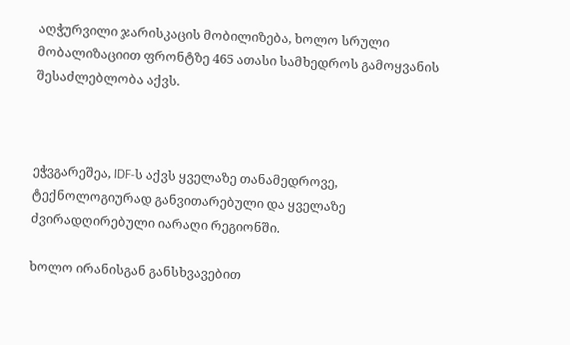აღჭურვილი ჯარისკაცის მობილიზება, ხოლო სრული მობალიზაციით ფრონტზე 465 ათასი სამხედროს გამოყვანის შესაძლებლობა აქვს.



ეჭვგარეშეა, IDF-ს აქვს ყველაზე თანამედროვე, ტექნოლოგიურად განვითარებული და ყველაზე ძვირადღირებული იარაღი რეგიონში.

ხოლო ირანისგან განსხვავებით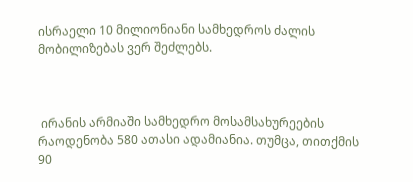ისრაელი 10 მილიონიანი სამხედროს ძალის მობილიზებას ვერ შეძლებს.



 ირანის არმიაში სამხედრო მოსამსახურეების რაოდენობა 580 ათასი ადამიანია. თუმცა, თითქმის 90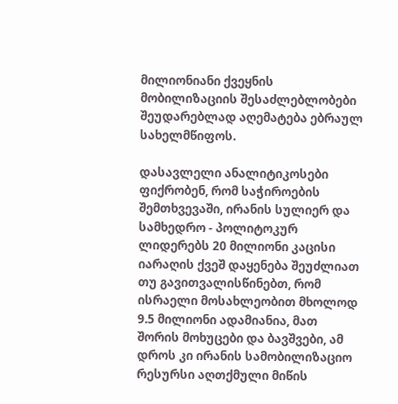მილიონიანი ქვეყნის მობილიზაციის შესაძლებლობები შეუდარებლად აღემატება ებრაულ სახელმწიფოს.

დასავლელი ანალიტიკოსები ფიქრობენ, რომ საჭიროების შემთხვევაში, ირანის სულიერ და სამხედრო - პოლიტოკურ ლიდერებს 20 მილიონი კაცისი იარაღის ქვეშ დაყენება შეუძლიათ თუ გავითვალისწინებთ, რომ ისრაელი მოსახლეობით მხოლოდ 9.5 მილიონი ადამიანია, მათ შორის მოხუცები და ბავშვები, ამ დროს კი ირანის სამობილიზაციო რესურსი აღთქმული მიწის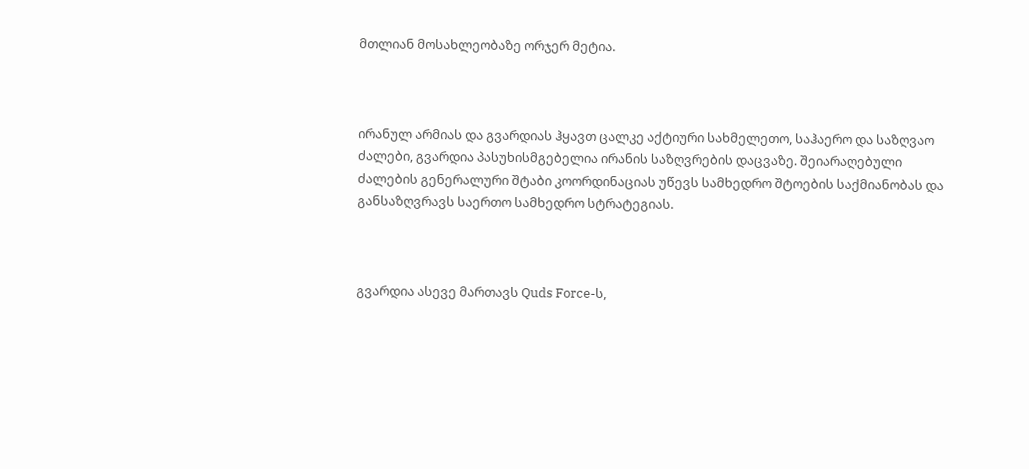მთლიან მოსახლეობაზე ორჯერ მეტია.



ირანულ არმიას და გვარდიას ჰყავთ ცალკე აქტიური სახმელეთო, საჰაერო და საზღვაო ძალები, გვარდია პასუხისმგებელია ირანის საზღვრების დაცვაზე. შეიარაღებული ძალების გენერალური შტაბი კოორდინაციას უწევს სამხედრო შტოების საქმიანობას და განსაზღვრავს საერთო სამხედრო სტრატეგიას.



გვარდია ასევე მართავს Quds Force-ს,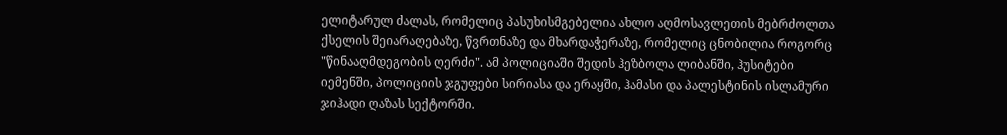ელიტარულ ძალას, რომელიც პასუხისმგებელია ახლო აღმოსავლეთის მებრძოლთა ქსელის შეიარაღებაზე, წვრთნაზე და მხარდაჭერაზე, რომელიც ცნობილია როგორც "წინააღმდეგობის ღერძი". ამ პოლიციაში შედის ჰეზბოლა ლიბანში, ჰუსიტები იემენში, პოლიციის ჯგუფები სირიასა და ერაყში, ჰამასი და პალესტინის ისლამური ჯიჰადი ღაზას სექტორში.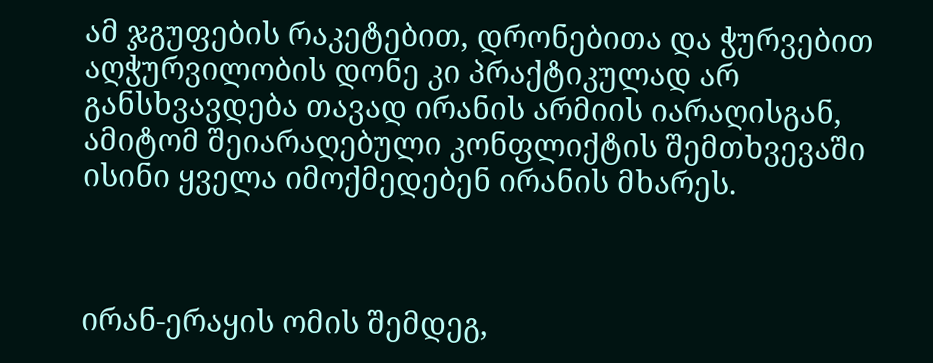ამ ჯგუფების რაკეტებით, დრონებითა და ჭურვებით აღჭურვილობის დონე კი პრაქტიკულად არ განსხვავდება თავად ირანის არმიის იარაღისგან, ამიტომ შეიარაღებული კონფლიქტის შემთხვევაში ისინი ყველა იმოქმედებენ ირანის მხარეს.



ირან-ერაყის ომის შემდეგ,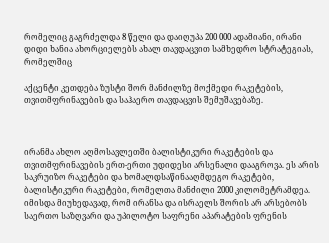რომელიც გაგრძელდა 8 წელი და დაიღუპა 200 000 ადამიანი, ირანი დიდი ხანია ახორციელებს ახალ თავდაცვით სამხედრო სტრატეგიას, რომელშიც

აქცენტი კეთდება ზუსტი შორ მანძილზე მოქმედი რაკეტების, თვითმფრინავების და საჰაერო თავდაცვის შემუშავებაზე.



ირანმა ახლო აღმოსავლეთში ბალისტიკური რაკეტების და თვითმფრინავების ერთ-ერთი უდიდესი არსენალი დააგროვა. ეს არის საკრუიზო რაკეტები და ხომალდსაწინააღმდეგო რაკეტები, ბალისტიკური რაკეტები, რომელთა მანძილი 2000 კილომეტრამდეა. იმისდა მიუხედავად, რომ ირანსა და ისრაელს შორის არ არსებობს საერთო საზღვარი და უპილოტო საფრენი აპარატების ფრენის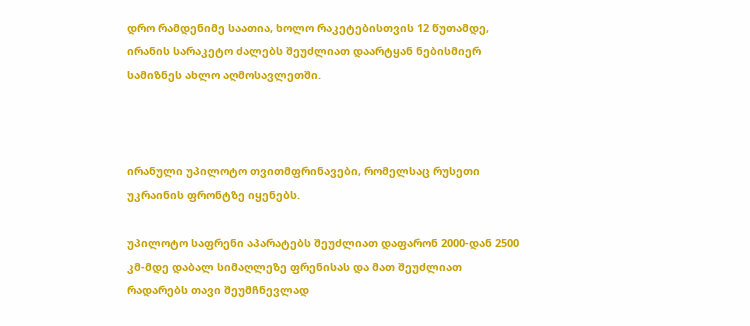დრო რამდენიმე საათია, ხოლო რაკეტებისთვის 12 წუთამდე, ირანის სარაკეტო ძალებს შეუძლიათ დაარტყან ნებისმიერ სამიზნეს ახლო აღმოსავლეთში.



ირანული უპილოტო თვითმფრინავები, რომელსაც რუსეთი უკრაინის ფრონტზე იყენებს.

უპილოტო საფრენი აპარატებს შეუძლიათ დაფარონ 2000-დან 2500 კმ-მდე დაბალ სიმაღლეზე ფრენისას და მათ შეუძლიათ რადარებს თავი შეუმჩნევლად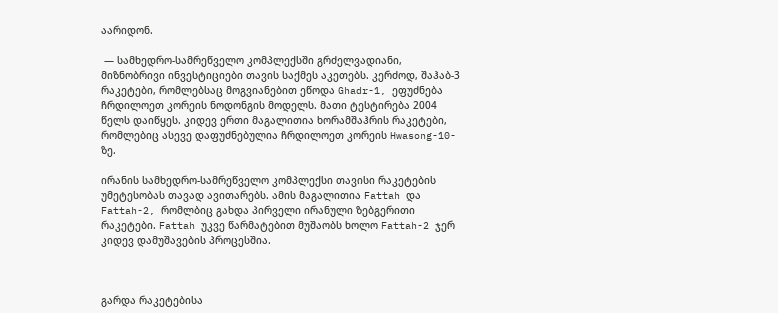აარიდონ.

 — სამხედრო-სამრეწველო კომპლექსში გრძელვადიანი, მიზნობრივი ინვესტიციები თავის საქმეს აკეთებს. კერძოდ, შაჰაბ-3 რაკეტები, რომლებსაც მოგვიანებით ეწოდა Ghadr-1, ეფუძნება ჩრდილოეთ კორეის ნოდონგის მოდელს. მათი ტესტირება 2004 წელს დაიწყეს. კიდევ ერთი მაგალითია ხორამშაჰრის რაკეტები, რომლებიც ასევე დაფუძნებულია ჩრდილოეთ კორეის Hwasong-10-ზე.

ირანის სამხედრო-სამრეწველო კომპლექსი თავისი რაკეტების უმეტესობას თავად ავითარებს. ამის მაგალითია Fattah და Fattah-2, რომლბიც გახდა პირველი ირანული ზებგერითი რაკეტები. Fattah უკვე წარმატებით მუშაობს ხოლო Fattah-2 ჯერ კიდევ დამუშავების პროცესშია.



გარდა რაკეტებისა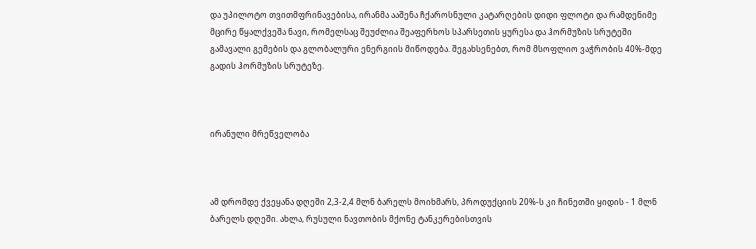და უპილოტო თვითმფრინავებისა, ირანმა ააშენა ჩქაროსნული კატარღების დიდი ფლოტი და რამდენიმე მცირე წყალქვეშა ნავი, რომელსაც შეუძლია შეაფერხოს სპარსეთის ყურესა და ჰორმუზის სრუტეში გამავალი გემების და გლობალური ენერგიის მიწოდება. შეგახსენებთ, რომ მსოფლიო ვაჭრობის 40%-მდე გადის ჰორმუზის სრუტეზე.



ირანული მრეწველობა



ამ დრომდე ქვეყანა დღეში 2,3-2,4 მლნ ბარელს მოიხმარს, პროდუქციის 20%-ს კი ჩინეთში ყიდის - 1 მლნ ბარელს დღეში. ახლა, რუსული ნავთობის მქონე ტანკერებისთვის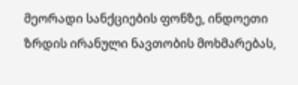მეორადი სანქციების ფონზე, ინდოეთი ზრდის ირანული ნავთობის მოხმარებას,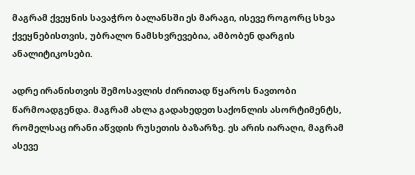მაგრამ ქვეყნის სავაჭრო ბალანსში ეს მარაგი, ისევე როგორც სხვა ქვეყნებისთვის, უბრალო ნამსხვრევებია, ამბობენ დარგის ანალიტიკოსები.

ადრე ირანისთვის შემოსავლის ძირითად წყაროს ნავთობი წარმოადგენდა. მაგრამ ახლა გადახედეთ საქონლის ასორტიმენტს, რომელსაც ირანი აწვდის რუსეთის ბაზარზე. ეს არის იარაღი, მაგრამ ასევე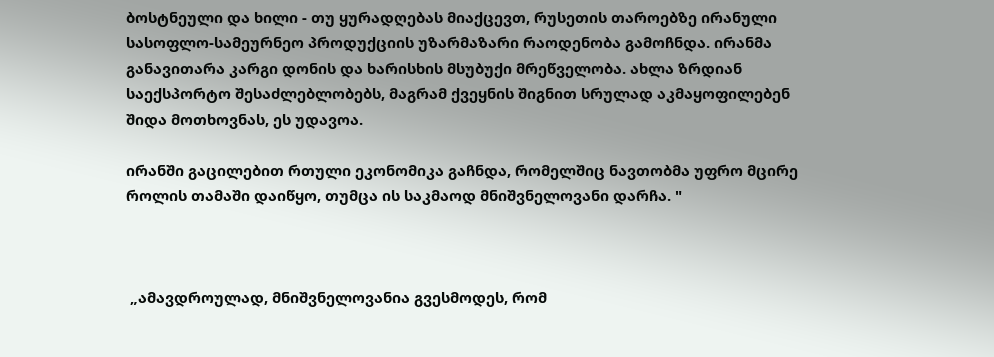ბოსტნეული და ხილი - თუ ყურადღებას მიაქცევთ, რუსეთის თაროებზე ირანული სასოფლო-სამეურნეო პროდუქციის უზარმაზარი რაოდენობა გამოჩნდა. ირანმა განავითარა კარგი დონის და ხარისხის მსუბუქი მრეწველობა. ახლა ზრდიან საექსპორტო შესაძლებლობებს, მაგრამ ქვეყნის შიგნით სრულად აკმაყოფილებენ შიდა მოთხოვნას, ეს უდავოა.

ირანში გაცილებით რთული ეკონომიკა გაჩნდა, რომელშიც ნავთობმა უფრო მცირე როლის თამაში დაიწყო, თუმცა ის საკმაოდ მნიშვნელოვანი დარჩა. "



 „ამავდროულად, მნიშვნელოვანია გვესმოდეს, რომ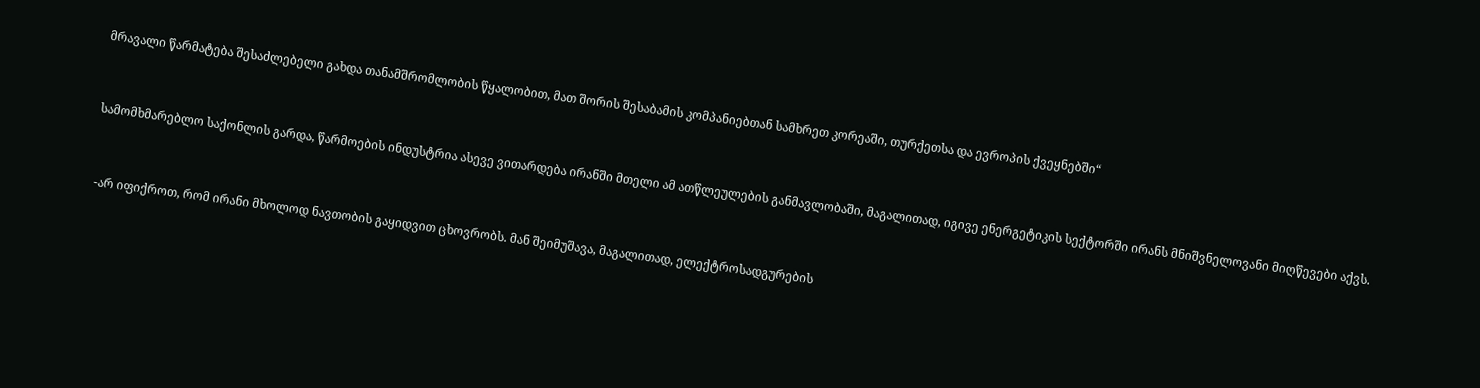მრავალი წარმატება შესაძლებელი გახდა თანამშრომლობის წყალობით, მათ შორის შესაბამის კომპანიებთან სამხრეთ კორეაში, თურქეთსა და ევროპის ქვეყნებში“



სამომხმარებლო საქონლის გარდა, წარმოების ინდუსტრია ასევე ვითარდება ირანში მთელი ამ ათწლეულების განმავლობაში, მაგალითად, იგივე ენერგეტიკის სექტორში ირანს მნიშვნელოვანი მიღწევები აქვს.



 -არ იფიქროთ, რომ ირანი მხოლოდ ნავთობის გაყიდვით ცხოვრობს. მან შეიმუშავა, მაგალითად, ელექტროსადგურების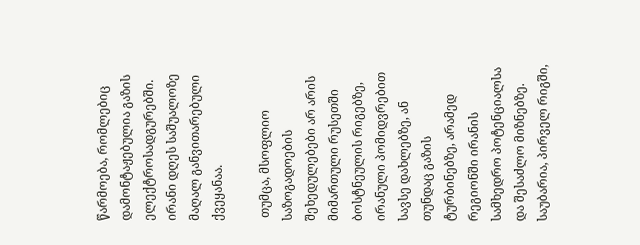წარმოება, რომლებიც დამონტაჟებულია გაზის ელექტროსადგურებში. ირანი დღეს საშუალოზე მაღალ განვითარებული ქვეყანაა.

 თუმცა, მსოფლიო საზოგადოების შეხედულებები არ არის მიმართული რუსეთში ბოსტნეულის რიგებზე, ირანული პომიდვრებით სავსე დახლებზე, ან თუნდაც გაზის ტურბინებზე, არამედ რეგიონში ირანის სამხედრო პოტენციალსა და შესაძლო მიზნებზე. საუბარია, პირველ რიგში,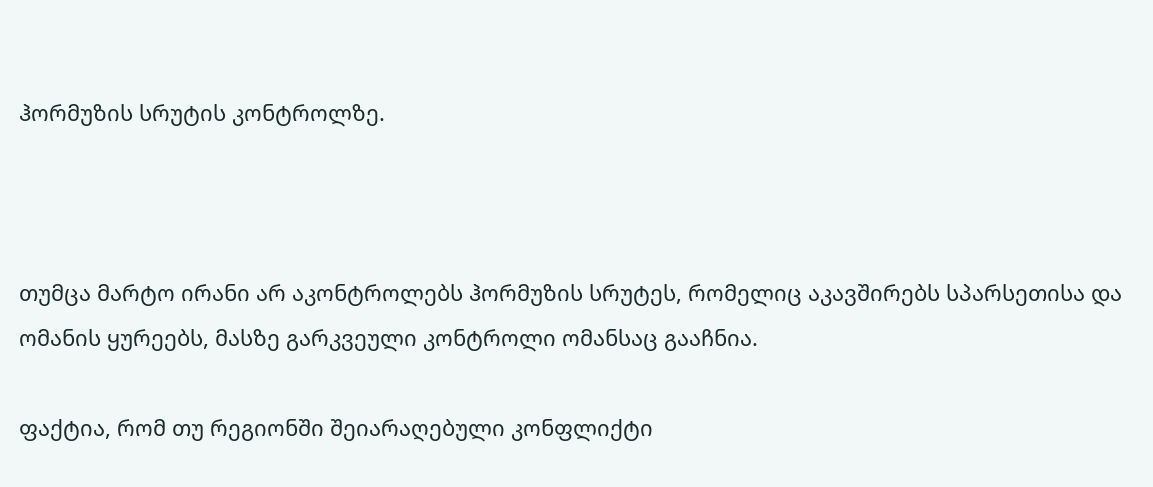ჰორმუზის სრუტის კონტროლზე.



თუმცა მარტო ირანი არ აკონტროლებს ჰორმუზის სრუტეს, რომელიც აკავშირებს სპარსეთისა და ომანის ყურეებს, მასზე გარკვეული კონტროლი ომანსაც გააჩნია.

ფაქტია, რომ თუ რეგიონში შეიარაღებული კონფლიქტი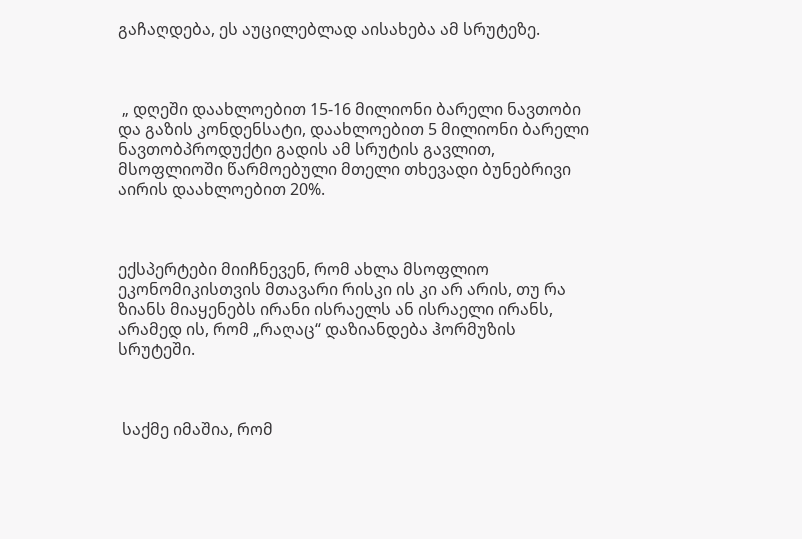გაჩაღდება, ეს აუცილებლად აისახება ამ სრუტეზე.



 „ დღეში დაახლოებით 15-16 მილიონი ბარელი ნავთობი და გაზის კონდენსატი, დაახლოებით 5 მილიონი ბარელი ნავთობპროდუქტი გადის ამ სრუტის გავლით, მსოფლიოში წარმოებული მთელი თხევადი ბუნებრივი აირის დაახლოებით 20%.



ექსპერტები მიიჩნევენ, რომ ახლა მსოფლიო ეკონომიკისთვის მთავარი რისკი ის კი არ არის, თუ რა ზიანს მიაყენებს ირანი ისრაელს ან ისრაელი ირანს, არამედ ის, რომ „რაღაც“ დაზიანდება ჰორმუზის სრუტეში.



 საქმე იმაშია, რომ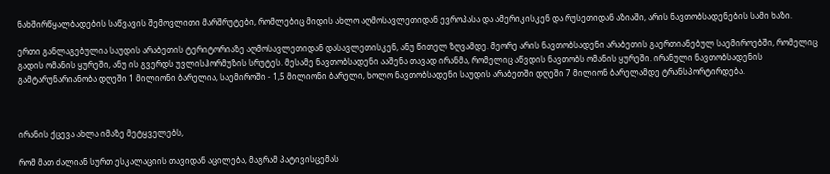ნახშირწყალბადების საწვავის შემოვლითი მარშრუტები, რომლებიც მიდის ახლო აღმოსავლეთიდან ევროპასა და ამერიკისკენ და რუსეთიდან აზიაში, არის ნავთობსადენების სამი ხაზი.

ერთი განლაგებულია საუდის არაბეთის ტერიტორიაზე აღმოსავლეთიდან დასავლეთისკენ, ანუ წითელ ზღვამდე. მეორე არის ნავთობსადენი არაბეთის გაერთიანებულ საემიროებში, რომელიც გადის ომანის ყურეში, ანუ ის გვერდს უვლისჰორმუზის სრუტეს. მესამე ნავთობსადენი ააშენა თავად ირანმა, რომელიც აწვდის ნავთობს ომანის ყურეში. ირანული ნავთობსადენის გამტარუნარიანობა დღეში 1 მილიონი ბარელია, საემიროში - 1,5 მილიონი ბარელი, ხოლო ნავთობსადენი საუდის არაბეთში დღეში 7 მილიონ ბარელამდე ტრანსპორტირდება.



ირანის ქცევა ახლა იმაზე მეტყველებს,

რომ მათ ძალიან სურთ ესკალაციის თავიდან აცილება, მაგრამ პატივისცემას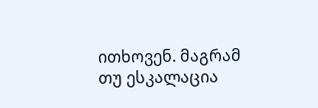ითხოვენ. მაგრამ თუ ესკალაცია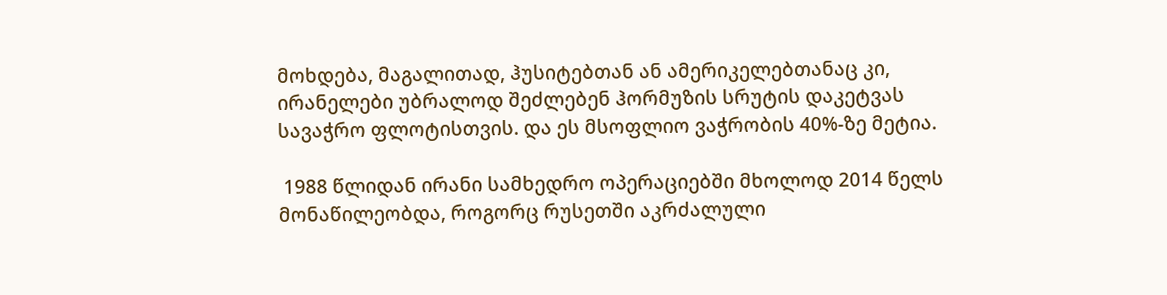მოხდება, მაგალითად, ჰუსიტებთან ან ამერიკელებთანაც კი, ირანელები უბრალოდ შეძლებენ ჰორმუზის სრუტის დაკეტვას სავაჭრო ფლოტისთვის. და ეს მსოფლიო ვაჭრობის 40%-ზე მეტია.

 1988 წლიდან ირანი სამხედრო ოპერაციებში მხოლოდ 2014 წელს მონაწილეობდა, როგორც რუსეთში აკრძალული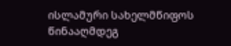ისლამური სახელმწიფოს წინააღმდეგ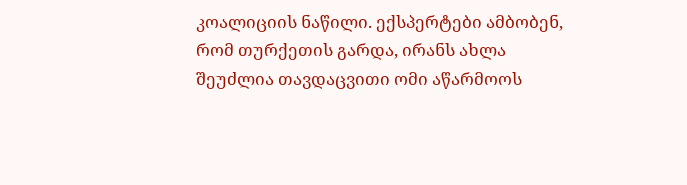კოალიციის ნაწილი. ექსპერტები ამბობენ, რომ თურქეთის გარდა, ირანს ახლა შეუძლია თავდაცვითი ომი აწარმოოს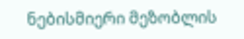ნებისმიერი მეზობლის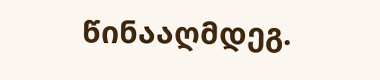წინააღმდეგ.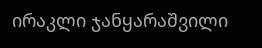ირაკლი ჯანყარაშვილი